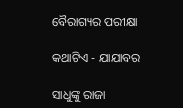ବୈରାଗ୍ୟର ପରୀକ୍ଷା

କଥାଟିଏ - ଯାଯାବର

ସାଧୁଙ୍କୁ ରାଜା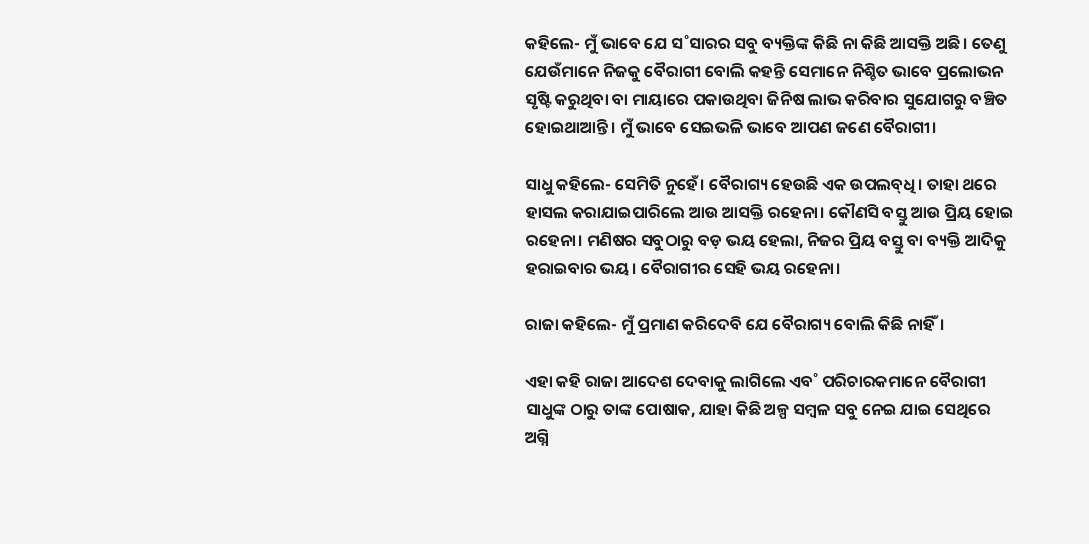କହିଲେ- ମୁଁ ଭାବେ ଯେ ସ˚ସାରର ସବୁ ବ୍ୟକ୍ତିଙ୍କ କିଛି ନା କିଛି ଆସକ୍ତି ଅଛି। ତେଣୁ ଯେଉଁମାନେ ନିଜକୁ ବୈରାଗୀ ବୋଲି କହନ୍ତି ସେମାନେ ନିଶ୍ଚିତ ଭାବେ ପ୍ରଲୋଭନ ସୃଷ୍ଟି କରୁଥିବା ବା ମାୟାରେ ପକାଉଥିବା ଜିନିଷ ଲାଭ କରିବାର ସୁଯୋଗରୁ ବଞ୍ଚିତ ହୋଇଥାଆନ୍ତି। ମୁଁ ଭାବେ ସେଇଭଳି ଭାବେ ଆପଣ ଜଣେ ବୈରାଗୀ।

ସାଧୁ କହିଲେ- ସେମିତି ନୁହେଁ। ବୈରାଗ୍ୟ ହେଉଛି ଏକ ଉପଲବ୍‌ଧି। ତାହା ଥରେ ହାସଲ କରାଯାଇପାରିଲେ ଆଉ ଆସକ୍ତି ରହେନା। କୌଣସି ବସ୍ତୁ ଆଉ ପ୍ରିୟ ହୋଇ ରହେନା। ମଣିଷର ସବୁଠାରୁ ବଡ଼ ଭୟ ହେଲା, ନିଜର ପ୍ରିୟ ବସ୍ତୁ ବା ବ୍ୟକ୍ତି ଆଦିକୁ ହରାଇବାର ଭୟ। ବୈରାଗୀର ସେହି ଭୟ ରହେନା।

ରାଜା କହିଲେ- ମୁଁ ପ୍ରମାଣ କରିଦେବି ଯେ ବୈରାଗ୍ୟ ବୋଲି କିଛି ନାହିଁ।

ଏହା କହି ରାଜା ଆଦେଶ ଦେବାକୁ ଲାଗିଲେ ଏବ˚ ପରିଚାରକମାନେ ବୈରାଗୀ ସାଧୁଙ୍କ ଠାରୁ ତାଙ୍କ ପୋଷାକ, ଯାହା କିଛି ଅଳ୍ପ ସମ୍ବଳ ସବୁ ନେଇ ଯାଇ ସେଥିରେ ଅଗ୍ନି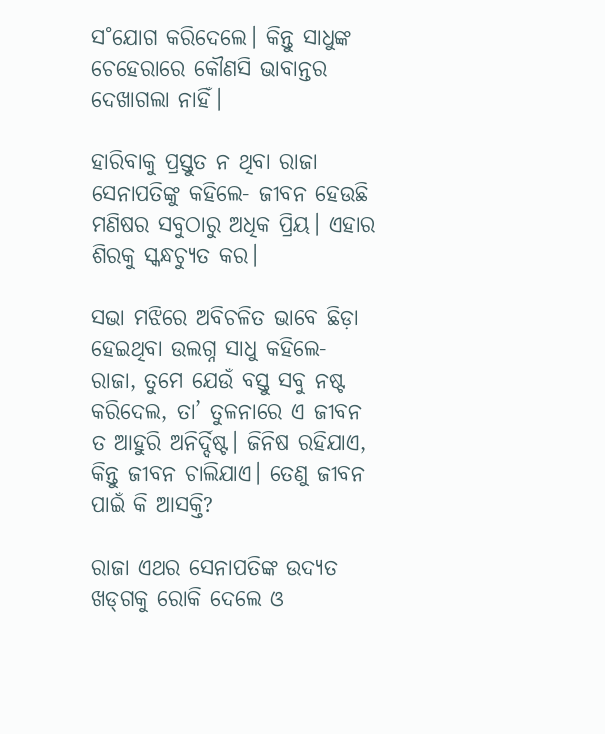ସ˚ଯୋଗ କରିଦେଲେ। କିନ୍ତୁ ସାଧୁଙ୍କ ଚେହେରାରେ କୌଣସି ଭାବାନ୍ତର ଦେଖାଗଲା ନାହିଁ।

ହାରିବାକୁ ପ୍ରସ୍ତୁତ ନ ଥିବା ରାଜା ସେନାପତିଙ୍କୁ କହିଲେ- ଜୀବନ ହେଉଛି ମଣିଷର ସବୁଠାରୁ ଅଧିକ ପ୍ରିୟ। ଏହାର ଶିରକୁ ସ୍କନ୍ଧଚ୍ୟୁତ କର।

ସଭା ମଝିରେ ଅବିଚଳିତ ଭାବେ ଛିଡ଼ା ହେଇଥିବା ଉଲଗ୍ନ ସାଧୁ କହିଲେ- ରାଜା, ତୁମେ ଯେଉଁ ବସ୍ତୁ ସବୁ ନଷ୍ଟ କରିଦେଲ, ତା’ ତୁଳନାରେ ଏ ଜୀବନ ତ ଆହୁରି ଅନିର୍ଦ୍ଦିଷ୍ଟ। ଜିନିଷ ରହିଯାଏ, କିନ୍ତୁ ଜୀବନ ଚାଲିଯାଏ। ତେଣୁ ଜୀବନ ପାଇଁ କି ଆସକ୍ତି?

ରାଜା ଏଥର ସେନାପତିଙ୍କ ଉଦ୍ୟତ ଖଡ୍‌ଗକୁ ରୋକି ଦେଲେ ଓ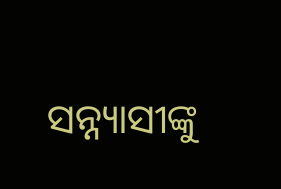ସନ୍ନ୍ୟାସୀଙ୍କୁ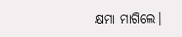କ୍ଷମା ମାଗିଲେ।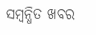ସମ୍ବନ୍ଧିତ ଖବର